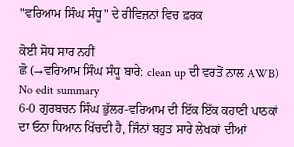"ਵਰਿਆਮ ਸਿੰਘ ਸੰਧੂ" ਦੇ ਰੀਵਿਜ਼ਨਾਂ ਵਿਚ ਫ਼ਰਕ

ਕੋਈ ਸੋਧ ਸਾਰ ਨਹੀਂ
ਛੋ (→ਵਰਿਆਮ ਸਿੰਘ ਸੰਧੂ ਬਾਰੇ: clean up ਦੀ ਵਰਤੋਂ ਨਾਲ AWB)
No edit summary
6-0 ਗੁਰਬਚਨ ਸਿੰਘ ਭੁੱਲਰ-ਵਰਿਆਮ ਦੀ ਇੱਕ ਇੱਕ ਕਹਾਣੀ ਪਾਠਕਾਂ ਦਾ ਓਨਾ ਧਿਆਨ ਖਿੱਚਦੀ ਹੈ, ਜਿੰਨਾਂ ਬਹੁਤ ਸਾਰੇ ਲੇਖਕਾਂ ਦੀਆਂ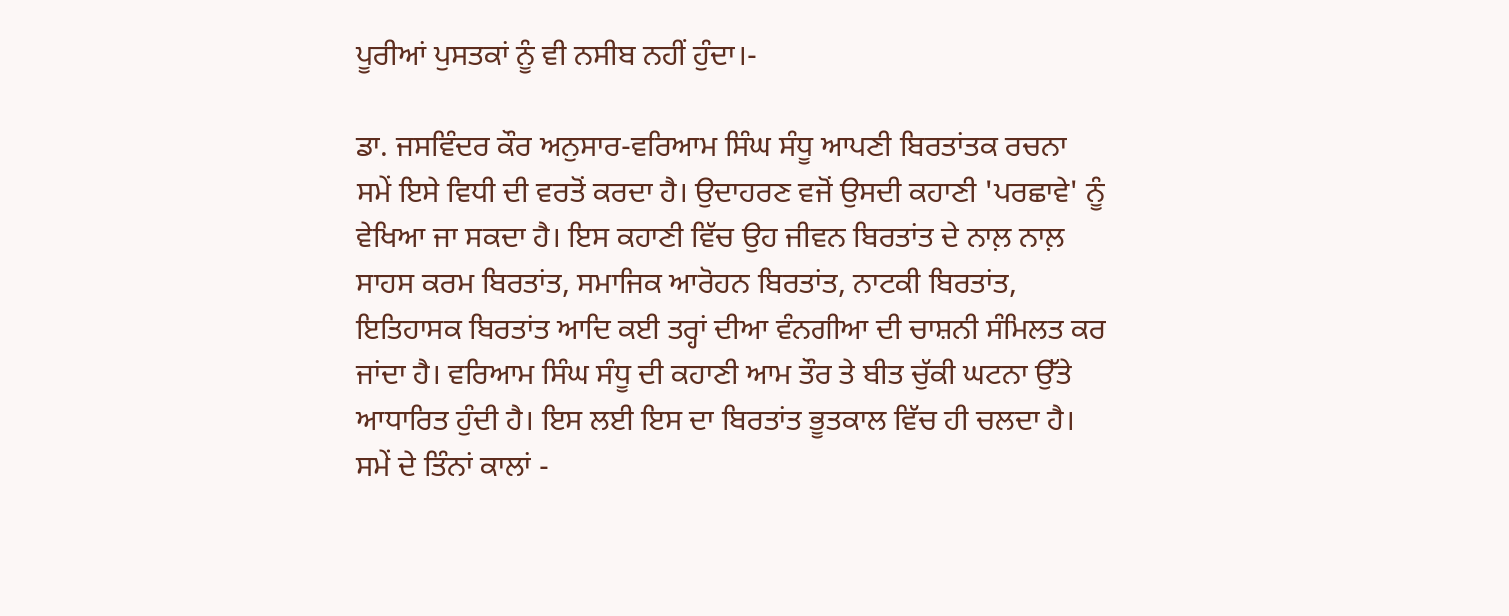ਪੂਰੀਆਂ ਪੁਸਤਕਾਂ ਨੂੰ ਵੀ ਨਸੀਬ ਨਹੀਂ ਹੁੰਦਾ।-

ਡਾ. ਜਸਵਿੰਦਰ ਕੌਰ ਅਨੁਸਾਰ-ਵਰਿਆਮ ਸਿੰਘ ਸੰਧੂ ਆਪਣੀ ਬਿਰਤਾਂਤਕ ਰਚਨਾ ਸਮੇਂ ਇਸੇ ਵਿਧੀ ਦੀ ਵਰਤੋਂ ਕਰਦਾ ਹੈ। ਉਦਾਹਰਣ ਵਜੋਂ ਉਸਦੀ ਕਹਾਣੀ 'ਪਰਛਾਵੇ' ਨੂੰ ਵੇਖਿਆ ਜਾ ਸਕਦਾ ਹੈ। ਇਸ ਕਹਾਣੀ ਵਿੱਚ ਉਹ ਜੀਵਨ ਬਿਰਤਾਂਤ ਦੇ ਨਾਲ਼ ਨਾਲ਼ ਸਾਹਸ ਕਰਮ ਬਿਰਤਾਂਤ, ਸਮਾਜਿਕ ਆਰੋਹਨ ਬਿਰਤਾਂਤ, ਨਾਟਕੀ ਬਿਰਤਾਂਤ, ਇਤਿਹਾਸਕ ਬਿਰਤਾਂਤ ਆਦਿ ਕਈ ਤਰ੍ਹਾਂ ਦੀਆ ਵੰਨਗੀਆ ਦੀ ਚਾਸ਼ਨੀ ਸੰਮਿਲਤ ਕਰ ਜਾਂਦਾ ਹੈ। ਵਰਿਆਮ ਸਿੰਘ ਸੰਧੂ ਦੀ ਕਹਾਣੀ ਆਮ ਤੌਰ ਤੇ ਬੀਤ ਚੁੱਕੀ ਘਟਨਾ ਉੱਤੇ ਆਧਾਰਿਤ ਹੁੰਦੀ ਹੈ। ਇਸ ਲਈ ਇਸ ਦਾ ਬਿਰਤਾਂਤ ਭੂਤਕਾਲ ਵਿੱਚ ਹੀ ਚਲਦਾ ਹੈ। ਸਮੇਂ ਦੇ ਤਿੰਨਾਂ ਕਾਲਾਂ -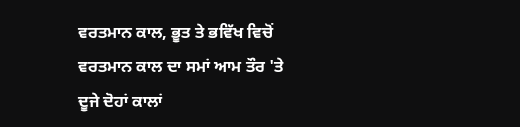ਵਰਤਮਾਨ ਕਾਲ, ਭੂਤ ਤੇ ਭਵਿੱਖ ਵਿਚੋਂ ਵਰਤਮਾਨ ਕਾਲ ਦਾ ਸਮਾਂ ਆਮ ਤੌਰ 'ਤੇ ਦੂਜੇ ਦੋਹਾਂ ਕਾਲਾਂ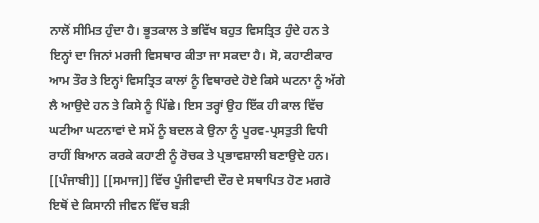ਨਾਲੋਂ ਸੀਮਿਤ ਹੁੰਦਾ ਹੈ। ਭੂਤਕਾਲ ਤੇ ਭਵਿੱਖ ਬਹੁਤ ਵਿਸਤ੍ਰਿਤ ਹੁੰਦੇ ਹਨ ਤੇ ਇਨ੍ਹਾਂ ਦਾ ਜਿਨਾਂ ਮਰਜੀ ਵਿਸਥਾਰ ਕੀਤਾ ਜਾ ਸਕਦਾ ਹੈ। ਸੋ, ਕਹਾਣੀਕਾਰ ਆਮ ਤੌਰ ਤੇ ਇਨ੍ਹਾਂ ਵਿਸਤ੍ਰਿਤ ਕਾਲਾਂ ਨੂੰ ਵਿਥਾਰਦੇ ਹੋਏ ਕਿਸੇ ਘਟਨਾ ਨੂੰ ਅੱਗੇ ਲੈ ਆਉਦੇ ਹਨ ਤੇ ਕਿਸੇ ਨੂੰ ਪਿੱਛੇ। ਇਸ ਤਰ੍ਹਾਂ ਉਹ ਇੱਕ ਹੀ ਕਾਲ ਵਿੱਚ ਘਟੀਆ ਘਟਨਾਵਾਂ ਦੇ ਸਮੇਂ ਨੂੰ ਬਦਲ ਕੇ ਉਨਾ ਨੂੰ ਪੂਰਵ-ਪ੍ਰਸਤੁਤੀ ਵਿਧੀ ਰਾਹੀਂ ਬਿਆਨ ਕਰਕੇ ਕਹਾਣੀ ਨੂੰ ਰੋਚਕ ਤੇ ਪ੍ਰਭਾਵਸ਼ਾਲੀ ਬਣਾਉਦੇ ਹਨ। [[ਪੰਜਾਬੀ]] [[ਸਮਾਜ]] ਵਿੱਚ ਪੂੰਜੀਵਾਦੀ ਦੌਰ ਦੇ ਸਥਾਪਿਤ ਹੋਣ ਮਗਰੋ ਇਥੋਂ ਦੇ ਕਿਸਾਨੀ ਜੀਵਨ ਵਿੱਚ ਬੜੀ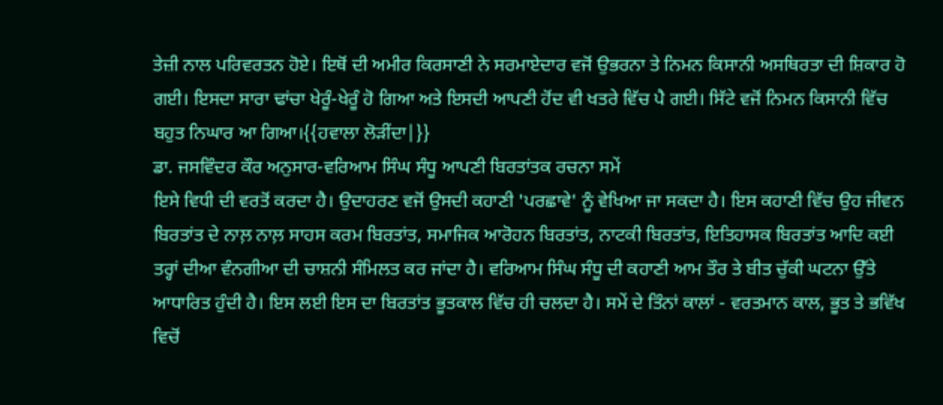ਤੇਜ਼ੀ ਨਾਲ ਪਰਿਵਰਤਨ ਹੋਏ। ਇਥੋਂ ਦੀ ਅਮੀਰ ਕਿਰਸਾਣੀ ਨੇ ਸਰਮਾਏਦਾਰ ਵਜੋਂ ਉਭਰਨਾ ਤੇ ਨਿਮਨ ਕਿਸਾਨੀ ਅਸਥਿਰਤਾ ਦੀ ਸ਼ਿਕਾਰ ਹੋ ਗਈ। ਇਸਦਾ ਸਾਰਾ ਢਾਂਚਾ ਖੇਰੂੰ-ਖੇਰੂੰ ਹੋ ਗਿਆ ਅਤੇ ਇਸਦੀ ਆਪਣੀ ਹੋਂਦ ਵੀ ਖਤਰੇ ਵਿੱਚ ਪੈ ਗਈ। ਸਿੱਟੇ ਵਜੋਂ ਨਿਮਨ ਕਿਸਾਨੀ ਵਿੱਚ ਬਹੁਤ ਨਿਘਾਰ ਆ ਗਿਆ।{{ਹਵਾਲਾ ਲੋੜੀਂਦਾ|}}
ਡਾ. ਜਸਵਿੰਦਰ ਕੌਰ ਅਨੁਸਾਰ-ਵਰਿਆਮ ਸਿੰਘ ਸੰਧੂ ਆਪਣੀ ਬਿਰਤਾਂਤਕ ਰਚਨਾ ਸਮੇਂ
ਇਸੇ ਵਿਧੀ ਦੀ ਵਰਤੋਂ ਕਰਦਾ ਹੈ। ਉਦਾਹਰਣ ਵਜੋਂ ਉਸਦੀ ਕਹਾਣੀ 'ਪਰਛਾਵੇ' ਨੂੰ ਵੇਖਿਆ ਜਾ ਸਕਦਾ ਹੈ। ਇਸ ਕਹਾਣੀ ਵਿੱਚ ਉਹ ਜੀਵਨ ਬਿਰਤਾਂਤ ਦੇ ਨਾਲ਼ ਨਾਲ਼ ਸਾਹਸ ਕਰਮ ਬਿਰਤਾਂਤ, ਸਮਾਜਿਕ ਆਰੋਹਨ ਬਿਰਤਾਂਤ, ਨਾਟਕੀ ਬਿਰਤਾਂਤ, ਇਤਿਹਾਸਕ ਬਿਰਤਾਂਤ ਆਦਿ ਕਈ ਤਰ੍ਹਾਂ ਦੀਆ ਵੰਨਗੀਆ ਦੀ ਚਾਸ਼ਨੀ ਸੰਮਿਲਤ ਕਰ ਜਾਂਦਾ ਹੈ। ਵਰਿਆਮ ਸਿੰਘ ਸੰਧੂ ਦੀ ਕਹਾਣੀ ਆਮ ਤੌਰ ਤੇ ਬੀਤ ਚੁੱਕੀ ਘਟਨਾ ਉੱਤੇ ਆਧਾਰਿਤ ਹੁੰਦੀ ਹੈ। ਇਸ ਲਈ ਇਸ ਦਾ ਬਿਰਤਾਂਤ ਭੂਤਕਾਲ ਵਿੱਚ ਹੀ ਚਲਦਾ ਹੈ। ਸਮੇਂ ਦੇ ਤਿੰਨਾਂ ਕਾਲਾਂ - ਵਰਤਮਾਨ ਕਾਲ, ਭੂਤ ਤੇ ਭਵਿੱਖ ਵਿਚੋਂ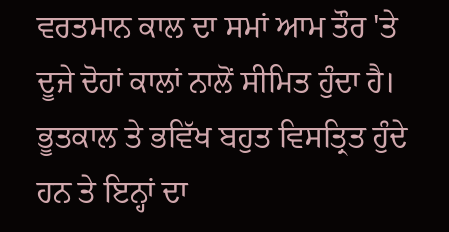ਵਰਤਮਾਨ ਕਾਲ ਦਾ ਸਮਾਂ ਆਮ ਤੌਰ 'ਤੇ ਦੂਜੇ ਦੋਹਾਂ ਕਾਲਾਂ ਨਾਲੋਂ ਸੀਮਿਤ ਹੁੰਦਾ ਹੈ। ਭੂਤਕਾਲ ਤੇ ਭਵਿੱਖ ਬਹੁਤ ਵਿਸਤ੍ਰਿਤ ਹੁੰਦੇ ਹਨ ਤੇ ਇਨ੍ਹਾਂ ਦਾ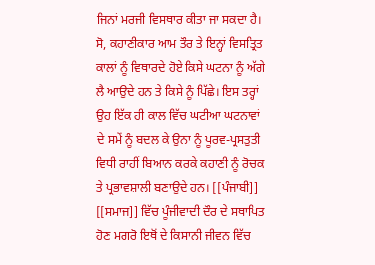ਜਿਨਾਂ ਮਰਜੀ ਵਿਸਥਾਰ ਕੀਤਾ ਜਾ ਸਕਦਾ ਹੈ। ਸੋ, ਕਹਾਣੀਕਾਰ ਆਮ ਤੌਰ ਤੇ ਇਨ੍ਹਾਂ ਵਿਸਤ੍ਰਿਤ ਕਾਲਾਂ ਨੂੰ ਵਿਥਾਰਦੇ ਹੋਏ ਕਿਸੇ ਘਟਨਾ ਨੂੰ ਅੱਗੇ ਲੈ ਆਉਦੇ ਹਨ ਤੇ ਕਿਸੇ ਨੂੰ ਪਿੱਛੇ। ਇਸ ਤਰ੍ਹਾਂ ਉਹ ਇੱਕ ਹੀ ਕਾਲ ਵਿੱਚ ਘਟੀਆ ਘਟਨਾਵਾਂ ਦੇ ਸਮੇਂ ਨੂੰ ਬਦਲ ਕੇ ਉਨਾ ਨੂੰ ਪੂਰਵ-ਪ੍ਰਸਤੁਤੀ ਵਿਧੀ ਰਾਹੀਂ ਬਿਆਨ ਕਰਕੇ ਕਹਾਣੀ ਨੂੰ ਰੋਚਕ ਤੇ ਪ੍ਰਭਾਵਸ਼ਾਲੀ ਬਣਾਉਦੇ ਹਨ। [[ਪੰਜਾਬੀ]] [[ਸਮਾਜ]] ਵਿੱਚ ਪੂੰਜੀਵਾਦੀ ਦੌਰ ਦੇ ਸਥਾਪਿਤ ਹੋਣ ਮਗਰੋ ਇਥੋਂ ਦੇ ਕਿਸਾਨੀ ਜੀਵਨ ਵਿੱਚ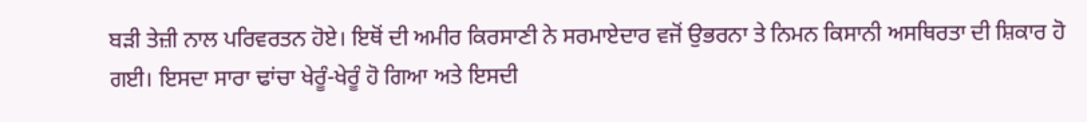ਬੜੀ ਤੇਜ਼ੀ ਨਾਲ ਪਰਿਵਰਤਨ ਹੋਏ। ਇਥੋਂ ਦੀ ਅਮੀਰ ਕਿਰਸਾਣੀ ਨੇ ਸਰਮਾਏਦਾਰ ਵਜੋਂ ਉਭਰਨਾ ਤੇ ਨਿਮਨ ਕਿਸਾਨੀ ਅਸਥਿਰਤਾ ਦੀ ਸ਼ਿਕਾਰ ਹੋ ਗਈ। ਇਸਦਾ ਸਾਰਾ ਢਾਂਚਾ ਖੇਰੂੰ-ਖੇਰੂੰ ਹੋ ਗਿਆ ਅਤੇ ਇਸਦੀ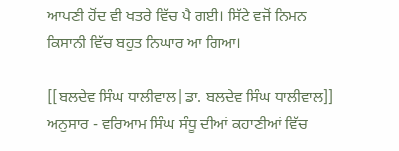ਆਪਣੀ ਹੋਂਦ ਵੀ ਖਤਰੇ ਵਿੱਚ ਪੈ ਗਈ। ਸਿੱਟੇ ਵਜੋਂ ਨਿਮਨ ਕਿਸਾਨੀ ਵਿੱਚ ਬਹੁਤ ਨਿਘਾਰ ਆ ਗਿਆ।

[[ਬਲਦੇਵ ਸਿੰਘ ਧਾਲੀਵਾਲ|ਡਾ. ਬਲਦੇਵ ਸਿੰਘ ਧਾਲੀਵਾਲ]] ਅਨੁਸਾਰ - ਵਰਿਆਮ ਸਿੰਘ ਸੰਧੂ ਦੀਆਂ ਕਹਾਣੀਆਂ ਵਿੱਚ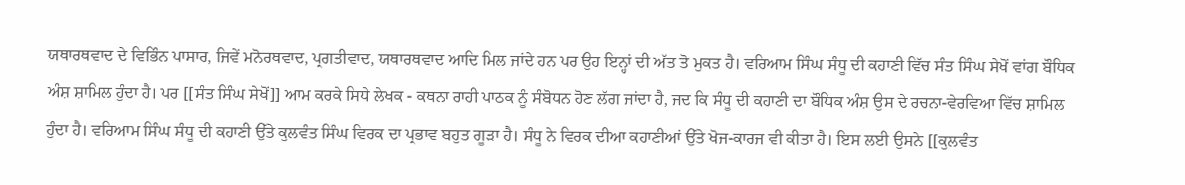ਯਥਾਰਥਵਾਦ ਦੇ ਵਿਭਿੰਨ ਪਾਸਾਰ, ਜਿਵੇਂ ਮਨੋਰਥਵਾਦ, ਪ੍ਰਗਤੀਵਾਦ, ਯਥਾਰਥਵਾਦ ਆਦਿ ਮਿਲ ਜਾਂਦੇ ਹਨ ਪਰ ਉਹ ਇਨ੍ਹਾਂ ਦੀ ਅੱਤ ਤੋ ਮੁਕਤ ਹੈ। ਵਰਿਆਮ ਸਿੰਘ ਸੰਧੂ ਦੀ ਕਹਾਣੀ ਵਿੱਚ ਸੰਤ ਸਿੰਘ ਸੇਖੋਂ ਵਾਂਗ ਬੌਧਿਕ ਅੰਸ਼ ਸ਼ਾਮਿਲ ਹੁੰਦਾ ਹੈ। ਪਰ [[ਸੰਤ ਸਿੰਘ ਸੇਖੋਂ]] ਆਮ ਕਰਕੇ ਸਿਧੇ ਲੇਖਕ - ਕਥਨਾ ਰਾਹੀ ਪਾਠਕ ਨੂੰ ਸੰਬੋਧਨ ਹੋਣ ਲੱਗ ਜਾਂਦਾ ਹੈ, ਜਦ ਕਿ ਸੰਧੂ ਦੀ ਕਹਾਣੀ ਦਾ ਬੌਧਿਕ ਅੰਸ਼ ਉਸ ਦੇ ਰਚਨਾ-ਵੇਰਵਿਆ ਵਿੱਚ ਸ਼ਾਮਿਲ ਹੁੰਦਾ ਹੈ। ਵਰਿਆਮ ਸਿੰਘ ਸੰਧੂ ਦੀ ਕਹਾਣੀ ਉੱਤੇ ਕੁਲਵੰਤ ਸਿੰਘ ਵਿਰਕ ਦਾ ਪ੍ਰਭਾਵ ਬਹੁਤ ਗੂੜਾ ਹੈ। ਸੰਧੂ ਨੇ ਵਿਰਕ ਦੀਆ ਕਹਾਣੀਆਂ ਉੱਤੇ ਖੋਜ-ਕਾਰਜ ਵੀ ਕੀਤਾ ਹੈ। ਇਸ ਲਈ ਉਸਨੇ [[ਕੁਲਵੰਤ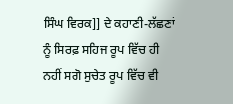ਸਿੰਘ ਵਿਰਕ]] ਦੇ ਕਹਾਣੀ-ਲੱਛਣਾਂ ਨੂੰ ਸਿਰਫ਼ ਸਹਿਜ ਰੂਪ ਵਿੱਚ ਹੀ ਨਹੀਂ ਸਗੋ ਸੁਚੇਤ ਰੂਪ ਵਿੱਚ ਵੀ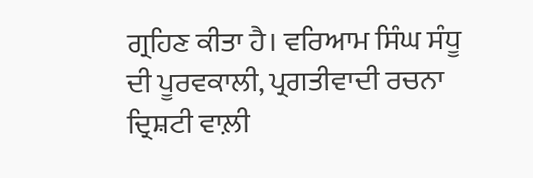ਗ੍ਰਹਿਣ ਕੀਤਾ ਹੈ। ਵਰਿਆਮ ਸਿੰਘ ਸੰਧੂ ਦੀ ਪੂਰਵਕਾਲੀ, ਪ੍ਰਗਤੀਵਾਦੀ ਰਚਨਾ ਦ੍ਰਿਸ਼ਟੀ ਵਾਲ਼ੀ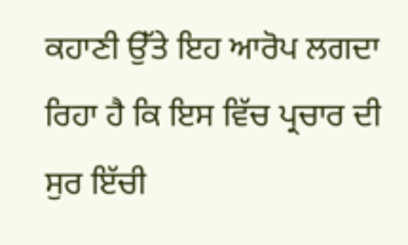ਕਹਾਣੀ ਉੱਤੇ ਇਹ ਆਰੋਪ ਲਗਦਾ ਰਿਹਾ ਹੈ ਕਿ ਇਸ ਵਿੱਚ ਪ੍ਰਚਾਰ ਦੀ ਸੁਰ ਇੱਚੀ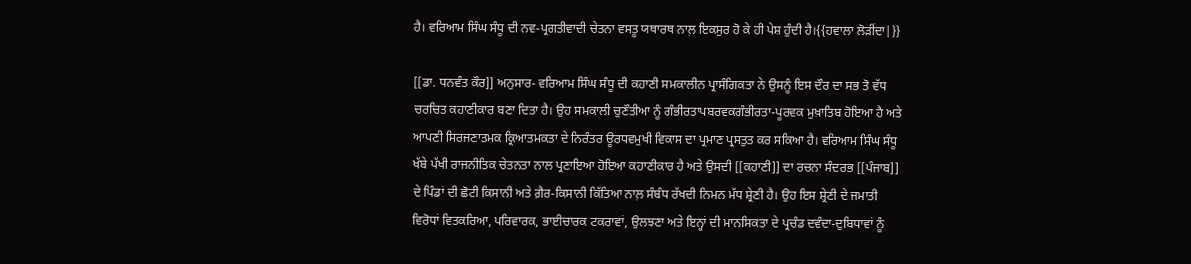ਹੈ। ਵਰਿਆਮ ਸਿੰਘ ਸੰਧੂ ਦੀ ਨਵ-ਪ੍ਰਗਤੀਵਾਦੀ ਚੇਤਨਾ ਵਸਤੂ ਯਥਾਰਥ ਨਾਲ਼ ਇਕਸੁਰ ਹੋ ਕੇ ਹੀ ਪੇਸ਼ ਹੁੰਦੀ ਹੈ।{{ਹਵਾਲਾ ਲੋੜੀਂਦਾ|}}

[[ਡਾ. ਧਨਵੰਤ ਕੌਰ]] ਅਨੁਸਾਰ- ਵਰਿਆਮ ਸਿੰਘ ਸੰਧੂ ਦੀ ਕਹਾਣੀ ਸਮਕਾਲੀਨ ਪ੍ਰਾਸੰਗਿਕਤਾ ਨੇ ਉਸਨੂੰ ਇਸ ਦੌਰ ਦਾ ਸਭ ਤੋ ਵੱਧ ਚਰਚਿਤ ਕਹਾਣੀਕਾਰ ਬਣਾ ਦਿਤਾ ਹੈ। ਉਹ ਸਮਕਾਲੀ ਚੁਣੌਤੀਆ ਨੂੰ ਗੰਭੀਰਤਾਪਬਰਵਕਗੰਭੀਰਤਾ-ਪੂਰਵਕ ਮੁਖ਼ਾਤਿਬ ਹੋਇਆ ਹੈ ਅਤੇ ਆਪਣੀ ਸਿਰਜਣਾਤਮਕ ਕ੍ਰਿਆਤਮਕਤਾ ਦੇ ਨਿਰੰਤਰ ਊਰਧਵਮੁਖੀ ਵਿਕਾਸ ਦਾ ਪ੍ਰਮਾਣ ਪ੍ਰਸਤੁਤ ਕਰ ਸਕਿਆ ਹੈ। ਵਰਿਆਮ ਸਿੰਘ ਸੰਧੂ ਖੱਬੇ ਪੱਖੀ ਰਾਜਨੀਤਿਕ ਚੇਤਨਤਾ ਨਾਲ ਪ੍ਰਣਾਇਆ ਹੋਇਆ ਕਹਾਣੀਕਾਰ ਹੈ ਅਤੇ ਉਸਦੀ [[ਕਹਾਣੀ]] ਦਾ ਰਚਨਾ ਸੰਦਰਭ [[ਪੰਜਾਬ]] ਦੇ ਪਿੰਡਾਂ ਦੀ ਛੋਟੀ ਕਿਸਾਨੀ ਅਤੇ ਗ਼ੈਰ-ਕਿਸਾਨੀ ਕਿੱਤਿਆ ਨਾਲ਼ ਸੰਬੰਧ ਰੱਖਦੀ ਨਿਮਨ ਮੱਧ ਸ਼੍ਰੇਣੀ ਹੈ। ਉਹ ਇਸ ਸ਼੍ਰੇਣੀ ਦੇ ਜਮਾਤੀ ਵਿਰੋਧਾਂ ਵਿਤਕਰਿਆ, ਪਰਿਵਾਰਕ, ਭਾਈਚਾਰਕ ਟਕਰਾਵਾਂ, ਉਲਝਣਾ ਅਤੇ ਇਨ੍ਹਾਂ ਦੀ ਮਾਨਸਿਕਤਾ ਦੇ ਪ੍ਰਚੰਡ ਦਵੰਦਾ-ਦੁਬਿਧਾਵਾਂ ਨੂੰ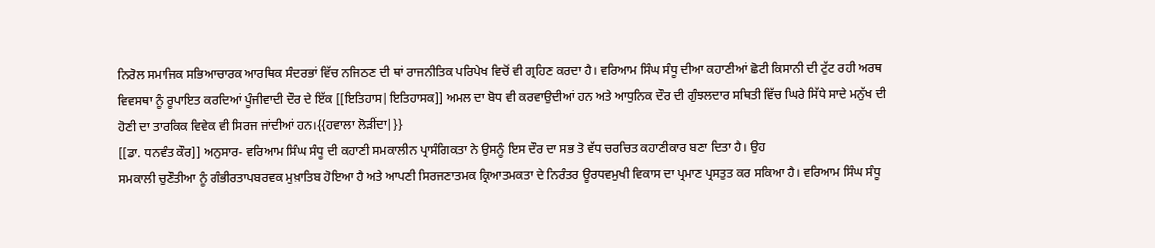ਨਿਰੋਲ ਸਮਾਜਿਕ ਸਭਿਆਚਾਰਕ ਆਰਥਿਕ ਸੰਦਰਭਾਂ ਵਿੱਚ ਨਜਿਠਣ ਦੀ ਥਾਂ ਰਾਜਨੀਤਿਕ ਪਰਿਪੇਖ ਵਿਚੋਂ ਵੀ ਗ੍ਰਹਿਣ ਕਰਦਾ ਹੈ। ਵਰਿਆਮ ਸਿੰਘ ਸੰਧੂ ਦੀਆ ਕਹਾਣੀਆਂ ਛੋਟੀ ਕਿਸਾਨੀ ਦੀ ਟੁੱਟ ਰਹੀ ਅਰਥ ਵਿਵਸਥਾ ਨੂੰ ਰੂਪਾਇਤ ਕਰਦਿਆਂ ਪੂੰਜੀਵਾਦੀ ਦੌਰ ਦੇ ਇੱਕ [[ਇਤਿਹਾਸ|ਇਤਿਹਾਸਕ]] ਅਮਲ ਦਾ ਬੋਧ ਵੀ ਕਰਵਾਉਦੀਆਂ ਹਨ ਅਤੇ ਆਧੁਨਿਕ ਦੌਰ ਦੀ ਗੁੰਝਲਦਾਰ ਸਥਿਤੀ ਵਿੱਚ ਘਿਰੇ ਸਿੱਧੇ ਸਾਦੇ ਮਨੁੱਖ ਦੀ ਹੋਣੀ ਦਾ ਤਾਰਕਿਕ ਵਿਵੇਕ ਵੀ ਸਿਰਜ ਜਾਂਦੀਆਂ ਹਨ।{{ਹਵਾਲਾ ਲੋੜੀਂਦਾ|}}
[[ਡਾ. ਧਨਵੰਤ ਕੌਰ]] ਅਨੁਸਾਰ- ਵਰਿਆਮ ਸਿੰਘ ਸੰਧੂ ਦੀ ਕਹਾਣੀ ਸਮਕਾਲੀਨ ਪ੍ਰਾਸੰਗਿਕਤਾ ਨੇ ਉਸਨੂੰ ਇਸ ਦੌਰ ਦਾ ਸਭ ਤੋ ਵੱਧ ਚਰਚਿਤ ਕਹਾਣੀਕਾਰ ਬਣਾ ਦਿਤਾ ਹੈ। ਉਹ
ਸਮਕਾਲੀ ਚੁਣੌਤੀਆ ਨੂੰ ਗੰਭੀਰਤਾਪਬਰਵਕ ਮੁਖ਼ਾਤਿਬ ਹੋਇਆ ਹੈ ਅਤੇ ਆਪਣੀ ਸਿਰਜਣਾਤਮਕ ਕ੍ਰਿਆਤਮਕਤਾ ਦੇ ਨਿਰੰਤਰ ਊਰਧਵਮੁਖੀ ਵਿਕਾਸ ਦਾ ਪ੍ਰਮਾਣ ਪ੍ਰਸਤੁਤ ਕਰ ਸਕਿਆ ਹੈ। ਵਰਿਆਮ ਸਿੰਘ ਸੰਧੂ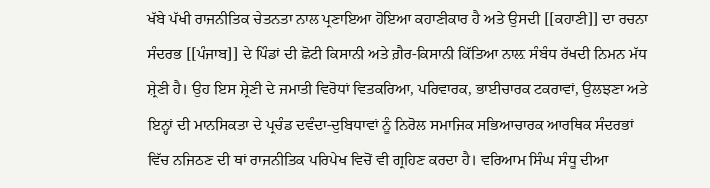ਖੱਬੇ ਪੱਖੀ ਰਾਜਨੀਤਿਕ ਚੇਤਨਤਾ ਨਾਲ ਪ੍ਰਣਾਇਆ ਹੋਇਆ ਕਹਾਣੀਕਾਰ ਹੈ ਅਤੇ ਉਸਦੀ [[ਕਹਾਣੀ]] ਦਾ ਰਚਨਾ ਸੰਦਰਭ [[ਪੰਜਾਬ]] ਦੇ ਪਿੰਡਾਂ ਦੀ ਛੋਟੀ ਕਿਸਾਨੀ ਅਤੇ ਗ਼ੈਰ-ਕਿਸਾਨੀ ਕਿੱਤਿਆ ਨਾਲ਼ ਸੰਬੰਧ ਰੱਖਦੀ ਨਿਮਨ ਮੱਧ ਸ਼੍ਰੇਣੀ ਹੈ। ਉਹ ਇਸ ਸ਼੍ਰੇਣੀ ਦੇ ਜਮਾਤੀ ਵਿਰੋਧਾਂ ਵਿਤਕਰਿਆ, ਪਰਿਵਾਰਕ, ਭਾਈਚਾਰਕ ਟਕਰਾਵਾਂ, ਉਲਝਣਾ ਅਤੇ ਇਨ੍ਹਾਂ ਦੀ ਮਾਨਸਿਕਤਾ ਦੇ ਪ੍ਰਚੰਡ ਦਵੰਦਾ-ਦੁਬਿਧਾਵਾਂ ਨੂੰ ਨਿਰੋਲ ਸਮਾਜਿਕ ਸਭਿਆਚਾਰਕ ਆਰਥਿਕ ਸੰਦਰਭਾਂ ਵਿੱਚ ਨਜਿਠਣ ਦੀ ਥਾਂ ਰਾਜਨੀਤਿਕ ਪਰਿਪੇਖ ਵਿਚੋਂ ਵੀ ਗ੍ਰਹਿਣ ਕਰਦਾ ਹੈ। ਵਰਿਆਮ ਸਿੰਘ ਸੰਧੂ ਦੀਆ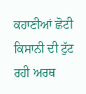ਕਹਾਣੀਆਂ ਛੋਟੀ ਕਿਸਾਨੀ ਦੀ ਟੁੱਟ ਰਹੀ ਅਰਥ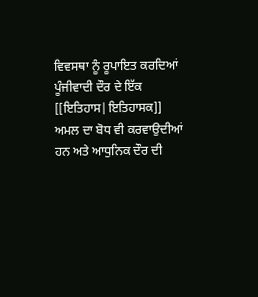ਵਿਵਸਥਾ ਨੂੰ ਰੂਪਾਇਤ ਕਰਦਿਆਂ ਪੂੰਜੀਵਾਦੀ ਦੌਰ ਦੇ ਇੱਕ [[ਇਤਿਹਾਸ|ਇਤਿਹਾਸਕ]] ਅਮਲ ਦਾ ਬੋਧ ਵੀ ਕਰਵਾਉਦੀਆਂ ਹਨ ਅਤੇ ਆਧੁਨਿਕ ਦੌਰ ਦੀ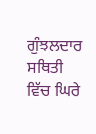ਗੁੰਝਲਦਾਰ ਸਥਿਤੀ ਵਿੱਚ ਘਿਰੇ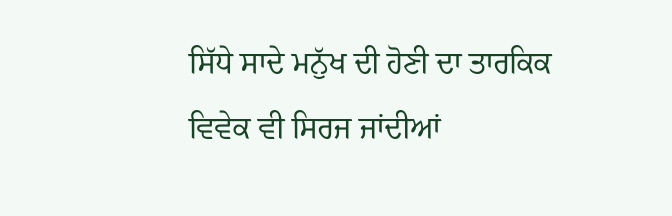ਸਿੱਧੇ ਸਾਦੇ ਮਨੁੱਖ ਦੀ ਹੋਣੀ ਦਾ ਤਾਰਕਿਕ ਵਿਵੇਕ ਵੀ ਸਿਰਜ ਜਾਂਦੀਆਂ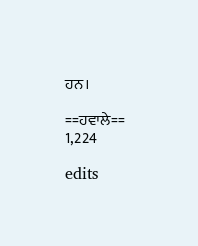ਹਨ।

==ਹਵਾਲੇ==
1,224

edits